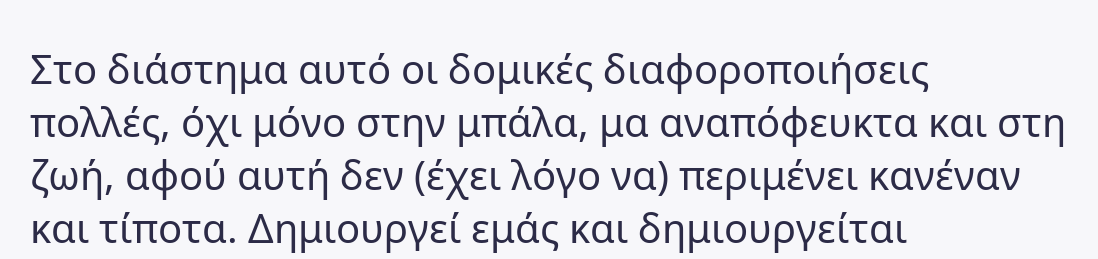Στο διάστημα αυτό οι δομικές διαφοροποιήσεις πολλές, όχι μόνο στην μπάλα, μα αναπόφευκτα και στη ζωή, αφού αυτή δεν (έχει λόγο να) περιμένει κανέναν και τίποτα. Δημιουργεί εμάς και δημιουργείται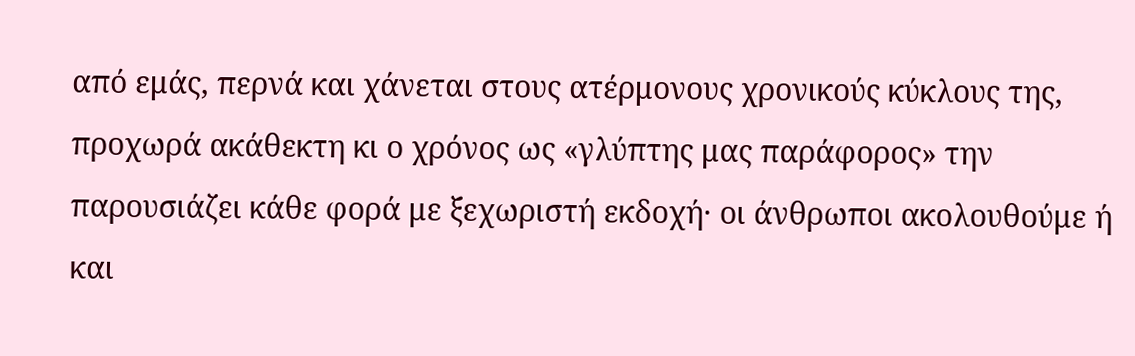από εμάς, περνά και χάνεται στους ατέρμονους χρονικούς κύκλους της, προχωρά ακάθεκτη κι ο χρόνος ως «γλύπτης μας παράφορος» την παρουσιάζει κάθε φορά με ξεχωριστή εκδοχή· οι άνθρωποι ακολουθούμε ή και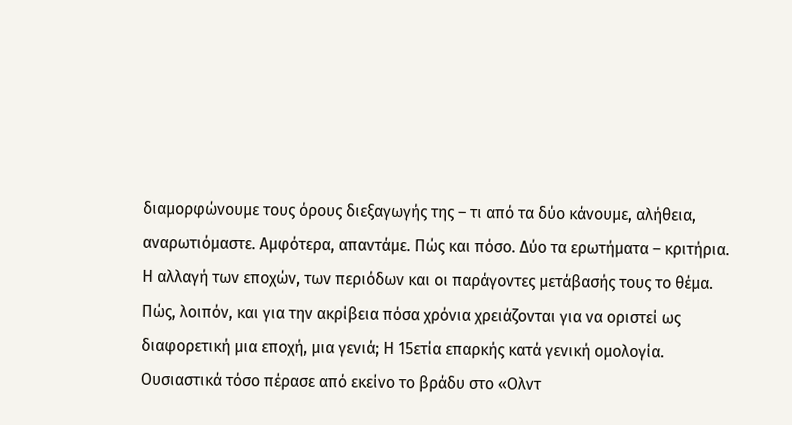διαμορφώνουμε τους όρους διεξαγωγής της – τι από τα δύο κάνουμε, αλήθεια, αναρωτιόμαστε. Αμφότερα, απαντάμε. Πώς και πόσο. Δύο τα ερωτήματα – κριτήρια. Η αλλαγή των εποχών, των περιόδων και οι παράγοντες μετάβασής τους το θέμα.
Πώς, λοιπόν, και για την ακρίβεια πόσα χρόνια χρειάζονται για να οριστεί ως διαφορετική μια εποχή, μια γενιά; Η 15ετία επαρκής κατά γενική ομολογία. Ουσιαστικά τόσο πέρασε από εκείνο το βράδυ στο «Ολντ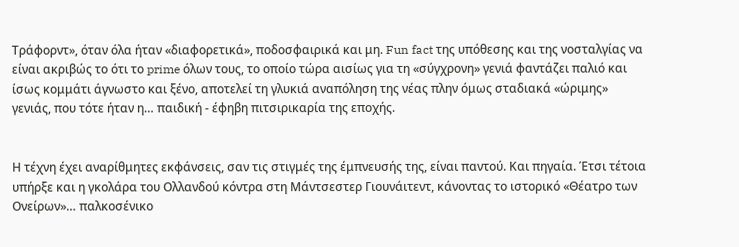Τράφορντ», όταν όλα ήταν «διαφορετικά», ποδοσφαιρικά και μη. Fun fact της υπόθεσης και της νοσταλγίας να είναι ακριβώς το ότι το prime όλων τους, το οποίο τώρα αισίως για τη «σύγχρονη» γενιά φαντάζει παλιό και ίσως κομμάτι άγνωστο και ξένο, αποτελεί τη γλυκιά αναπόληση της νέας πλην όμως σταδιακά «ώριμης» γενιάς, που τότε ήταν η… παιδική - έφηβη πιτσιρικαρία της εποχής.


Η τέχνη έχει αναρίθμητες εκφάνσεις, σαν τις στιγμές της έμπνευσής της, είναι παντού. Και πηγαία. Έτσι τέτοια υπήρξε και η γκολάρα του Ολλανδού κόντρα στη Μάντσεστερ Γιουνάιτεντ, κάνοντας το ιστορικό «Θέατρο των Ονείρων»… παλκοσένικο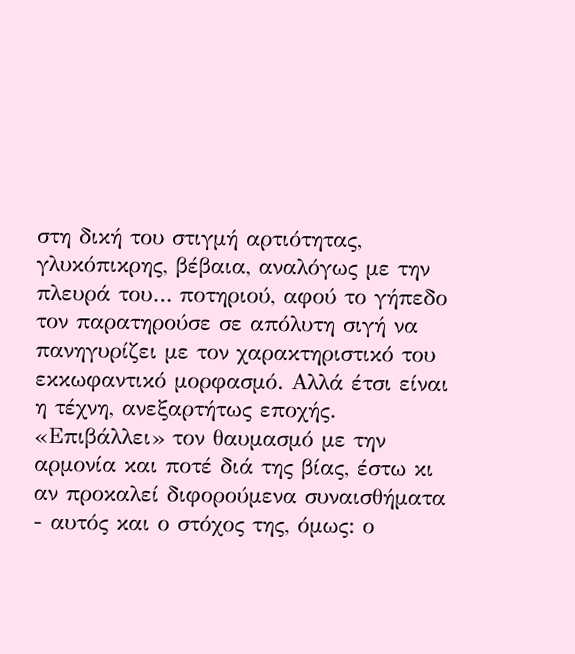στη δική του στιγμή αρτιότητας, γλυκόπικρης, βέβαια, αναλόγως με την πλευρά του… ποτηριού, αφού το γήπεδο τον παρατηρούσε σε απόλυτη σιγή να πανηγυρίζει με τον χαρακτηριστικό του εκκωφαντικό μορφασμό. Αλλά έτσι είναι η τέχνη, ανεξαρτήτως εποχής. «Επιβάλλει» τον θαυμασμό με την αρμονία και ποτέ διά της βίας, έστω κι αν προκαλεί διφορούμενα συναισθήματα - αυτός και ο στόχος της, όμως: ο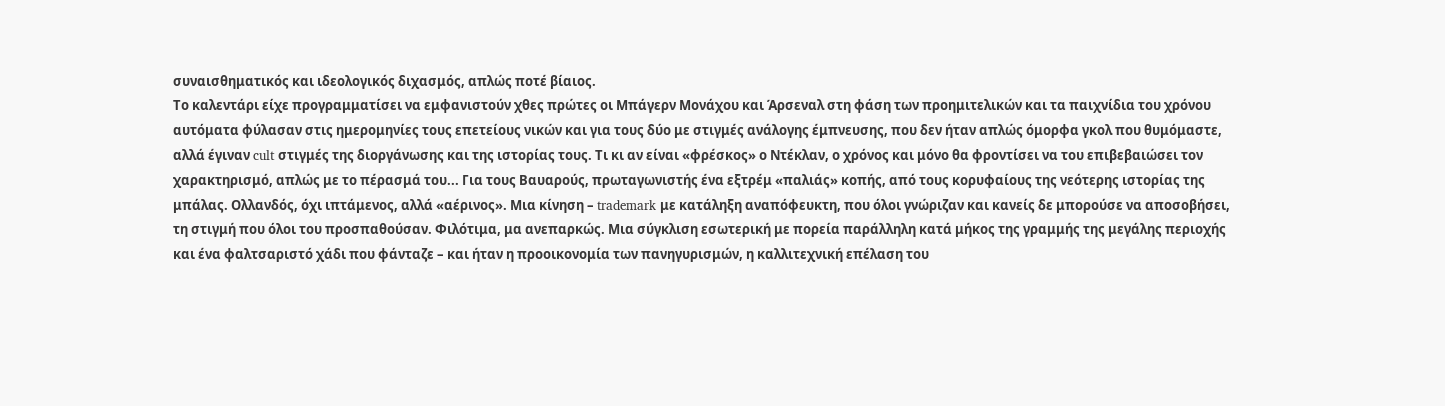συναισθηματικός και ιδεολογικός διχασμός, απλώς ποτέ βίαιος.
Το καλεντάρι είχε προγραμματίσει να εμφανιστούν χθες πρώτες οι Μπάγερν Μονάχου και Άρσεναλ στη φάση των προημιτελικών και τα παιχνίδια του χρόνου αυτόματα φύλασαν στις ημερομηνίες τους επετείους νικών και για τους δύο με στιγμές ανάλογης έμπνευσης, που δεν ήταν απλώς όμορφα γκολ που θυμόμαστε, αλλά έγιναν cult στιγμές της διοργάνωσης και της ιστορίας τους. Τι κι αν είναι «φρέσκος» ο Ντέκλαν, ο χρόνος και μόνο θα φροντίσει να του επιβεβαιώσει τον χαρακτηρισμό, απλώς με το πέρασμά του... Για τους Βαυαρούς, πρωταγωνιστής ένα εξτρέμ «παλιάς» κοπής, από τους κορυφαίους της νεότερης ιστορίας της μπάλας. Ολλανδός, όχι ιπτάμενος, αλλά «αέρινος». Μια κίνηση – trademark με κατάληξη αναπόφευκτη, που όλοι γνώριζαν και κανείς δε μπορούσε να αποσοβήσει, τη στιγμή που όλοι του προσπαθούσαν. Φιλότιμα, μα ανεπαρκώς. Μια σύγκλιση εσωτερική με πορεία παράλληλη κατά μήκος της γραμμής της μεγάλης περιοχής και ένα φαλτσαριστό χάδι που φάνταζε – και ήταν η προοικονομία των πανηγυρισμών, η καλλιτεχνική επέλαση του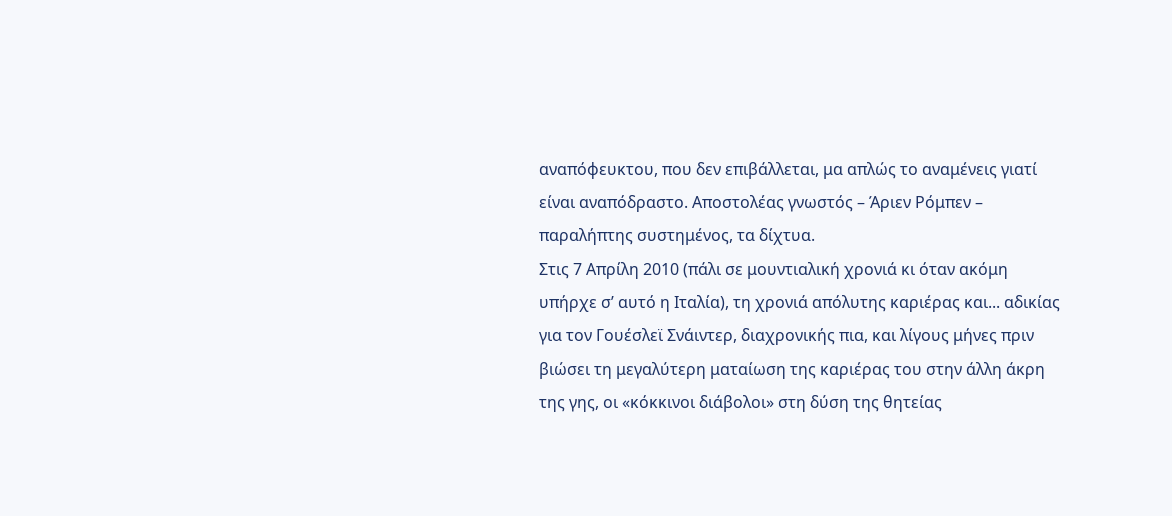αναπόφευκτου, που δεν επιβάλλεται, μα απλώς το αναμένεις γιατί είναι αναπόδραστο. Αποστολέας γνωστός – Άριεν Ρόμπεν – παραλήπτης συστημένος, τα δίχτυα.
Στις 7 Απρίλη 2010 (πάλι σε μουντιαλική χρονιά κι όταν ακόμη υπήρχε σ’ αυτό η Ιταλία), τη χρονιά απόλυτης καριέρας και... αδικίας για τον Γουέσλεϊ Σνάιντερ, διαχρονικής πια, και λίγους μήνες πριν βιώσει τη μεγαλύτερη ματαίωση της καριέρας του στην άλλη άκρη της γης, οι «κόκκινοι διάβολοι» στη δύση της θητείας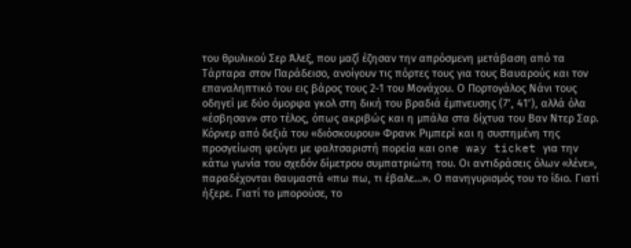του θρυλικού Σερ Άλεξ, που μαζί έζησαν την απρόσμενη μετάβαση από τα Τάρταρα στον Παράδεισο, ανοίγουν τις πόρτες τους για τους Βαυαρούς και τον επαναληπτικό του εις βάρος τους 2-1 του Μονάχου. Ο Πορτογάλος Νάνι τους οδηγεί με δύο όμορφα γκολ στη δική του βραδιά έμπνευσης (7’, 41’), αλλά όλα «έσβησαν» στο τέλος, όπως ακριβώς και η μπάλα στα δίχτυα του Βαν Ντερ Σαρ. Κόρνερ από δεξιά του «διόσκουρου» Φρανκ Ριμπερί και η συστημένη της προσγείωση φεύγει με φαλτσαριστή πορεία και one way ticket για την κάτω γωνία του σχεδόν δίμετρου συμπατριώτη του. Οι αντιδράσεις όλων «λένε», παραδέχονται θαυμαστά «πω πω, τι έβαλε…». Ο πανηγυρισμός του το ίδιο. Γιατί ήξερε. Γιατί το μπορούσε, το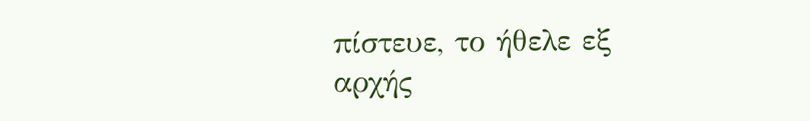πίστευε, το ήθελε εξ αρχής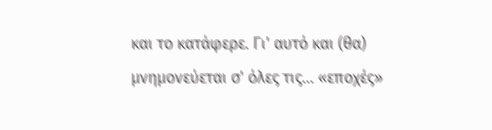και το κατάφερε. Γι' αυτό και (θα) μνημονεύεται σ' όλες τις... «εποχές»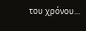του χρόνου...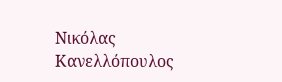Νικόλας Κανελλόπουλος